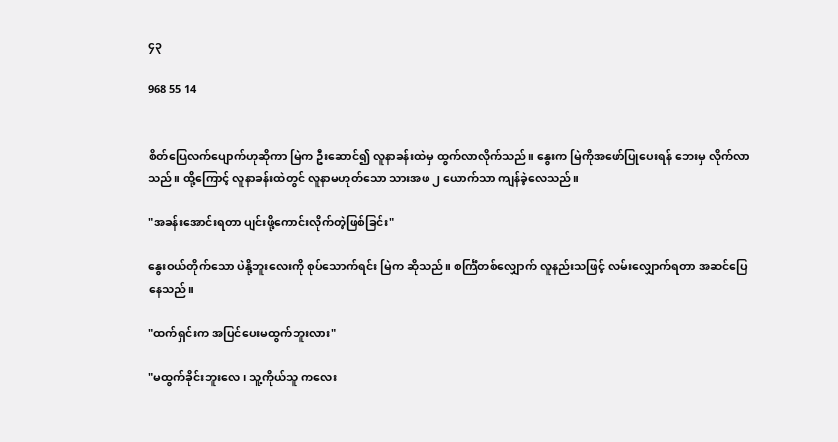၄၃

968 55 14


စိတ်ပြေလက်ပျောက်ဟုဆိုကာ မြဲက ဦးဆောင်၍ လူနာခန်းထဲမှ ထွက်လာလိုက်သည်။ နွေးက မြဲကိုအဖော်ပြုပေးရန် ဘေးမှ လိုက်လာသည်။ ထို့ကြောင့် လူနာခန်းထဲတွင် လူနာမဟုတ်သော သားအဖ ၂ ယောက်သာ ကျန်ခဲ့လေသည်။

"အခန်းအောင်းရတာ ပျင်းဖို့ကောင်းလိုက်တဲ့ဖြစ်ခြင်း"

နွေးဝယ်တိုက်သော ပဲနို့ဘူးလေးကို စုပ်သောက်ရင်း မြဲက ဆိုသည်။ စင်္ကြံတစ်လျှောက် လူနည်းသဖြင့် လမ်းလျှောက်ရတာ အဆင်ပြေနေသည်။

"ထက်ရှင်းက အပြင်ပေးမထွက်ဘူးလား"

"မထွက်ခိုင်းဘူးလေ၊ သူ့ကိုယ်သူ ကလေး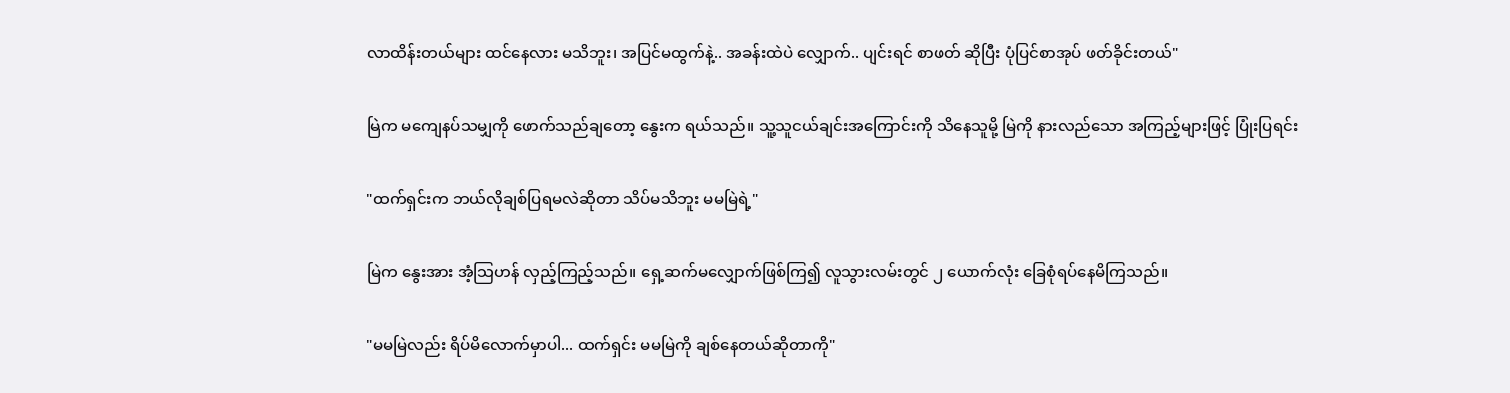လာထိန်းတယ်များ ထင်နေလား မသိဘူး၊ အပြင်မထွက်နဲ့.. အခန်းထဲပဲ လျှောက်.. ပျင်းရင် စာဖတ် ဆိုပြီး ပုံပြင်စာအုပ် ဖတ်ခိုင်းတယ်"

မြဲက မကျေနပ်သမျှကို ဖောက်သည်ချတော့ နွေးက ရယ်သည်။ သူ့သူငယ်ချင်းအကြောင်းကို သိနေသူမို့ မြဲကို နားလည်သော အကြည့်များဖြင့် ပြုံးပြရင်း

"ထက်ရှင်းက ဘယ်လိုချစ်ပြရမလဲဆိုတာ သိပ်မသိဘူး မမမြဲရဲ့"

မြဲက နွေးအား အံ့သြဟန် လှည့်ကြည့်သည်။ ရှေ့ဆက်မလျှောက်ဖြစ်ကြ၍ လူသွားလမ်းတွင် ၂ ယောက်လုံး ခြေစုံရပ်နေမိကြသည်။

"မမမြဲလည်း ရိပ်မိလောက်မှာပါ... ထက်ရှင်း မမမြဲကို ချစ်နေတယ်ဆိုတာကို"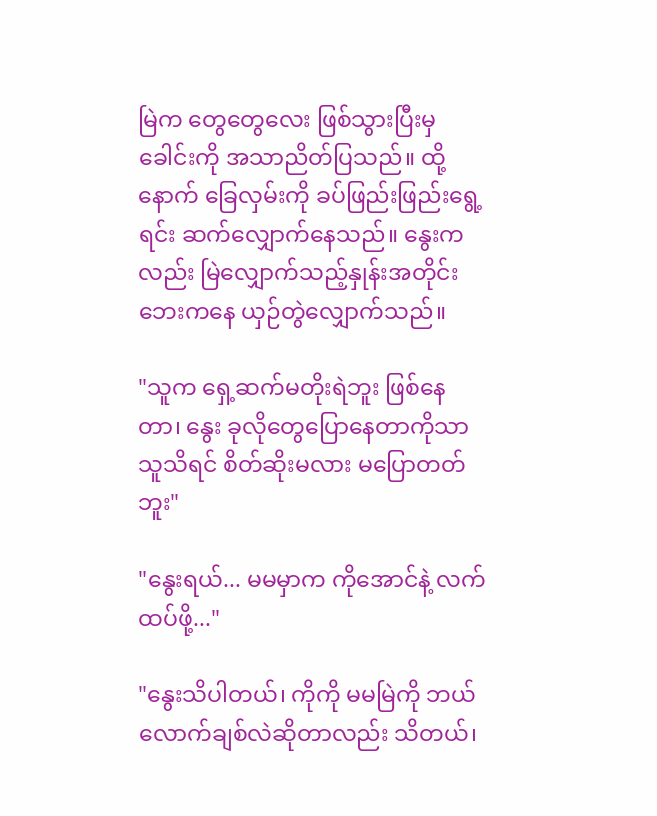မြဲက တွေတွေလေး ဖြစ်သွားပြီးမှ ခေါင်းကို အသာညိတ်ပြသည်။ ထို့နောက် ခြေလှမ်းကို ခပ်ဖြည်းဖြည်းရွေ့ရင်း ဆက်လျှောက်နေသည်။ နွေးကလည်း မြဲလျှောက်သည့်နှုန်းအတိုင်း ဘေးကနေ ယှဉ်တွဲလျှောက်သည်။

"သူက ရှေ့ဆက်မတိုးရဲဘူး ဖြစ်နေတာ၊ နွေး ခုလိုတွေပြောနေတာကိုသာ သူသိရင် စိတ်ဆိုးမလား မပြောတတ်ဘူး"

"နွေးရယ်... မမမှာက ကိုအောင်နဲ့ လက်ထပ်ဖို့..."

"နွေးသိပါတယ်၊ ကိုကို မမမြဲကို ဘယ်လောက်ချစ်လဲဆိုတာလည်း သိတယ်၊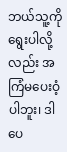ဘယ်သူ့ကို ရွေးပါလို့လည်း အကြံမပေးဝံ့ပါဘူး၊ ဒါပေ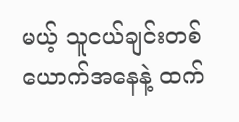မယ့် သူငယ်ချင်းတစ်ယောက်အနေနဲ့ ထက်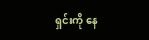ရှင်းကို နေ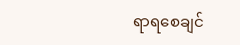ရာရစေချင်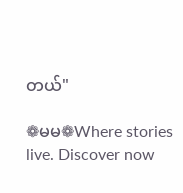တယ်"

❁မမ❁Where stories live. Discover now